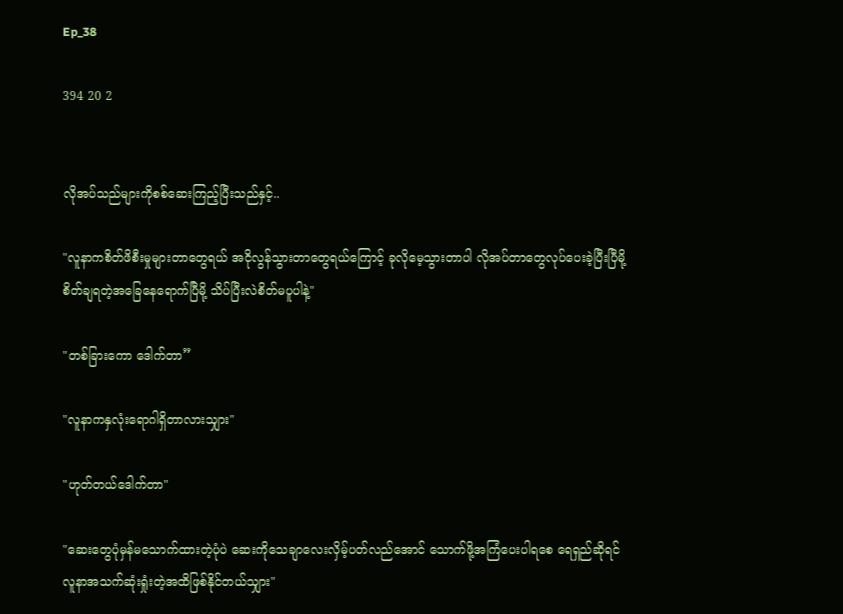Ep_38

394 20 2


လိုအပ်သည်များကိုစစ်ဆေးကြည့်ပြီးသည်နှင့်..

"လူနာကစိတ်ဖိစီးမှုများတာတွေရယ် အငိုလွန်သွားတာတွေရယ်ကြောင့် ခုလိုမေ့သွားတာပါ လိုအပ်တာတွေလုပ်ပေးခဲ့ပြီးပြီမို့ စိတ်ချရတဲ့အခြေနေရောက်ပြီမို့ သိပ်ပြီးလဲစိတ်မပူပါနဲ့"

"တစ်ခြားကော ဒေါက်တာ”

"လူနာကနှလုံးရောဂါရှိတာလားသျှား"

"ဟုတ်တယ်ဒေါက်တာ"

"ဆေးတွေပုံမှန်မသောက်ထားတဲ့ပုံပဲ ဆေးကိုသေချာလေးလှိမ့်ပတ်‌လည်အောင် သောက်ဖို့အကြံပေးပါရစေ ရေရှည်ဆိုရင်လူနာအသက်ဆုံးရှုံးတဲ့အထိဖြစ်နိုင်တယ်သျှား"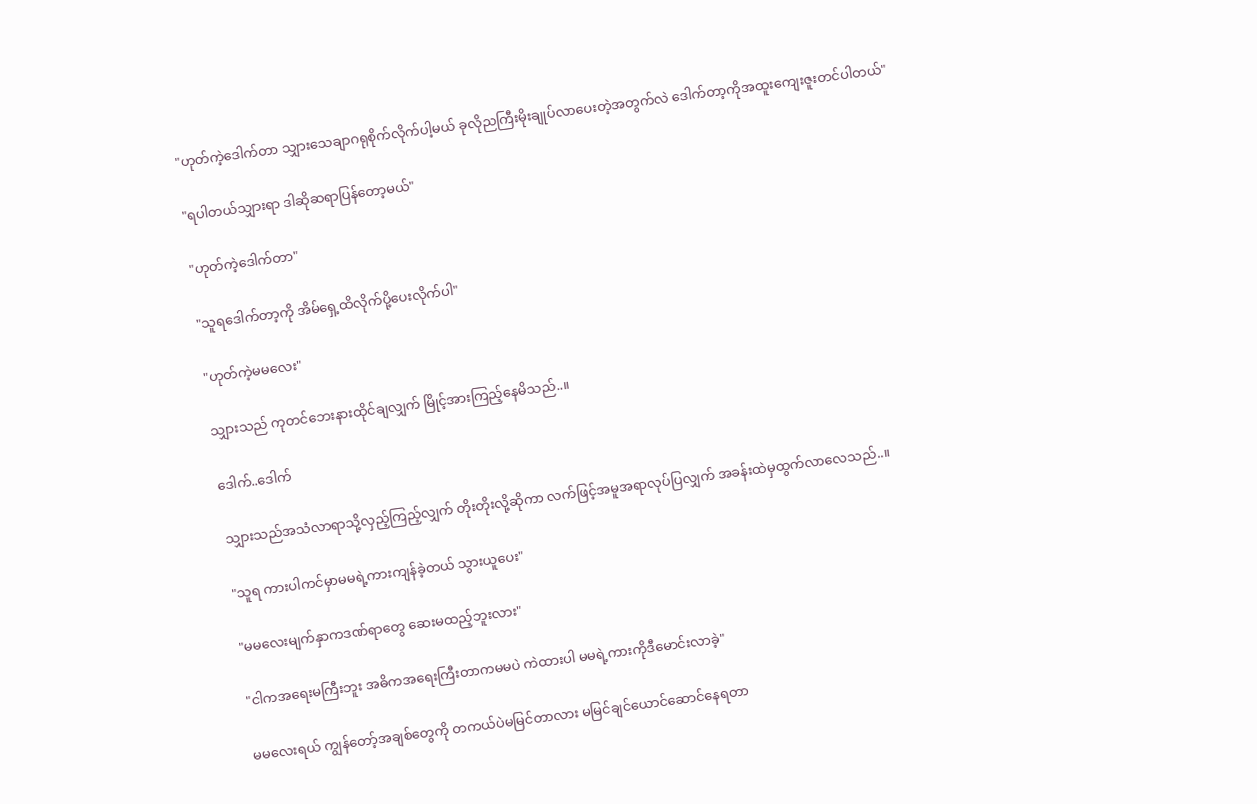"ဟုတ်ကဲ့ဒေါက်တာ သျှားသေချာဂရုစိုက်‌လိုက်ပါ့မယ် ခုလိုညကြီးမိုးချုပ်လာပေးတဲ့အတွက်လဲ ဒေါက်တာ့ကိုအထူးကျေးဇူးတင်ပါတယ်"

"ရပါတယ်သျှားရာ ဒါဆိုဆရာပြန်တော့မယ်"

"ဟုတ်ကဲ့ဒေါက်တာ"

"သူရဒေါက်တာ့ကို အိမ်ရှေ့ထိလိုက်ပို့ပေးလိုက်ပါ"

"ဟုတ်ကဲ့မမလေး"

သျှားသည် ကုတင်ဘေးနားထိုင်ချလျှက် မြိုင့်အားကြည့်နေမိသည်..။

ဒေါက်..ဒေါက်

သျှားသည်အသံလာရာသို့လှည့်ကြည့်လျှက် တိုးတိုးလို့ဆိုကာ လက်ဖြင့်အမူအရာလုပ်ပြလျှက် အခန်းထဲမှထွက်လာလေသည်..။

"သူရ ကားပါကင်မှာမမရဲ့ကားကျန်ခဲ့တယ် သွားယူပေး"

"မမလေးမျက်နှာကဒဏ်ရာတွေ ဆေးမထည့်ဘူးလား"

"ငါကအရေးမကြီးဘူး အဓိကအရေးကြီးတာကမမပဲ ကဲထားပါ မမရဲ့ကားကိုဒီမောင်းလာခဲ့"

မမလေးရယ် ကျွန်တော့်အချစ်တွေကို တကယ်ပဲမမြင်တာလား မမြင်ချင်ယောင်ဆောင်နေရတာ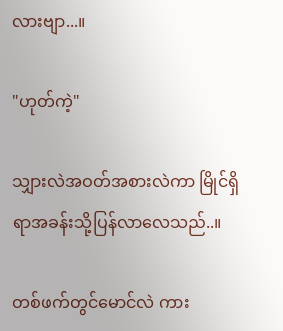လားဗျာ...။

"ဟုတ်ကဲ့"

သျှားလဲ‌အဝတ်အစားလဲကာ မြိုင်ရှိရာအခန်းသို့ပြန်လာလေသည်..။

တစ်ဖက်တွင်မောင်လဲ ကား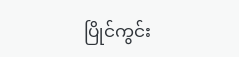ပြိုင်ကွင်း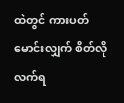ထဲတွင် ကားပတ်မောင်းလျှက် စိတ်လိုလက်ရ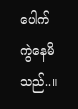ပေါက်ကွဲနေမိသည်..။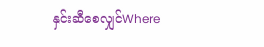နှင်းဆီစေလျှင်Where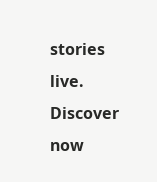stories live. Discover now